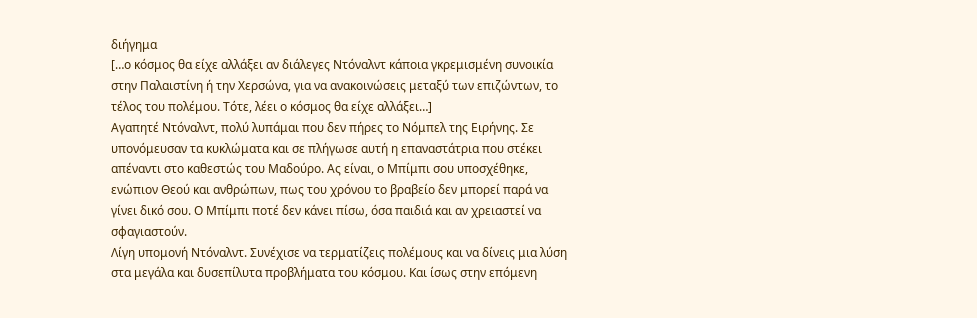διήγημα
[…ο κόσμος θα είχε αλλάξει αν διάλεγες Ντόναλντ κάποια γκρεμισμένη συνοικία στην Παλαιστίνη ή την Χερσώνα, για να ανακοινώσεις μεταξύ των επιζώντων, το τέλος του πολέμου. Τότε, λέει ο κόσμος θα είχε αλλάξει…]
Αγαπητέ Ντόναλντ, πολύ λυπάμαι που δεν πήρες το Νόμπελ της Ειρήνης. Σε υπονόμευσαν τα κυκλώματα και σε πλήγωσε αυτή η επαναστάτρια που στέκει απέναντι στο καθεστώς του Μαδούρο. Ας είναι, ο Μπίμπι σου υποσχέθηκε, ενώπιον Θεού και ανθρώπων, πως του χρόνου το βραβείο δεν μπορεί παρά να γίνει δικό σου. Ο Μπίμπι ποτέ δεν κάνει πίσω, όσα παιδιά και αν χρειαστεί να σφαγιαστούν.
Λίγη υπομονή Ντόναλντ. Συνέχισε να τερματίζεις πολέμους και να δίνεις μια λύση στα μεγάλα και δυσεπίλυτα προβλήματα του κόσμου. Και ίσως στην επόμενη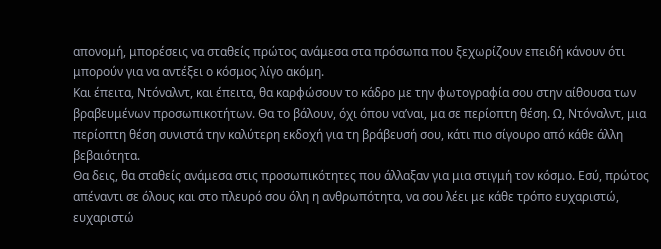απονομή, μπορέσεις να σταθείς πρώτος ανάμεσα στα πρόσωπα που ξεχωρίζουν επειδή κάνουν ότι μπορούν για να αντέξει ο κόσμος λίγο ακόμη.
Και έπειτα, Ντόναλντ, και έπειτα, θα καρφώσουν το κάδρο με την φωτογραφία σου στην αίθουσα των βραβευμένων προσωπικοτήτων. Θα το βάλουν, όχι όπου να’ναι, μα σε περίοπτη θέση. Ω, Ντόναλντ, μια περίοπτη θέση συνιστά την καλύτερη εκδοχή για τη βράβευσή σου, κάτι πιο σίγουρο από κάθε άλλη βεβαιότητα.
Θα δεις, θα σταθείς ανάμεσα στις προσωπικότητες που άλλαξαν για μια στιγμή τον κόσμο. Εσύ, πρώτος απέναντι σε όλους και στο πλευρό σου όλη η ανθρωπότητα, να σου λέει με κάθε τρόπο ευχαριστώ, ευχαριστώ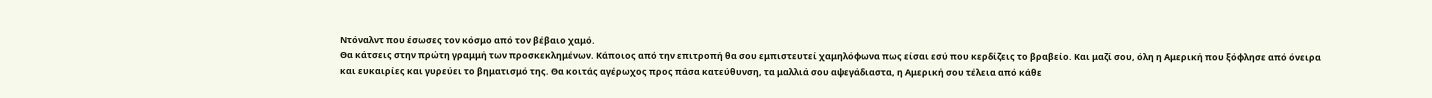Ντόναλντ που έσωσες τον κόσμο από τον βέβαιο χαμό.
Θα κάτσεις στην πρώτη γραμμή των προσκεκλημένων. Κάποιος από την επιτροπή θα σου εμπιστευτεί χαμηλόφωνα πως είσαι εσύ που κερδίζεις το βραβείο. Και μαζί σου, όλη η Αμερική που ξόφλησε από όνειρα και ευκαιρίες και γυρεύει το βηματισμό της. Θα κοιτάς αγέρωχος προς πάσα κατεύθυνση, τα μαλλιά σου αψεγάδιαστα, η Αμερική σου τέλεια από κάθε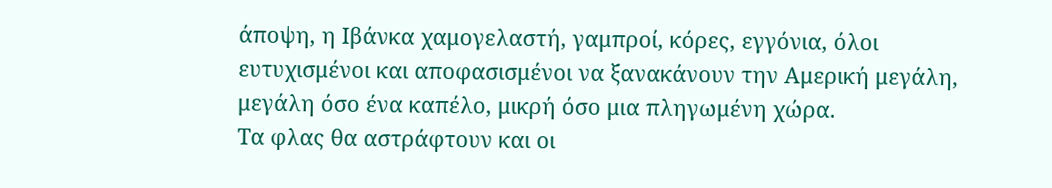άποψη, η Ιβάνκα χαμογελαστή, γαμπροί, κόρες, εγγόνια, όλοι ευτυχισμένοι και αποφασισμένοι να ξανακάνουν την Αμερική μεγάλη, μεγάλη όσο ένα καπέλο, μικρή όσο μια πληγωμένη χώρα.
Τα φλας θα αστράφτουν και οι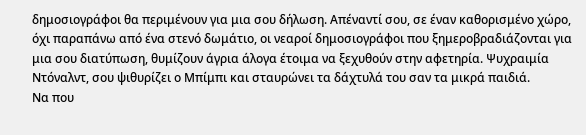δημοσιογράφοι θα περιμένουν για μια σου δήλωση. Απέναντί σου, σε έναν καθορισμένο χώρο, όχι παραπάνω από ένα στενό δωμάτιο, οι νεαροί δημοσιογράφοι που ξημεροβραδιάζονται για μια σου διατύπωση, θυμίζουν άγρια άλογα έτοιμα να ξεχυθούν στην αφετηρία. Ψυχραιμία Ντόναλντ, σου ψιθυρίζει ο Μπίμπι και σταυρώνει τα δάχτυλά του σαν τα μικρά παιδιά.
Να που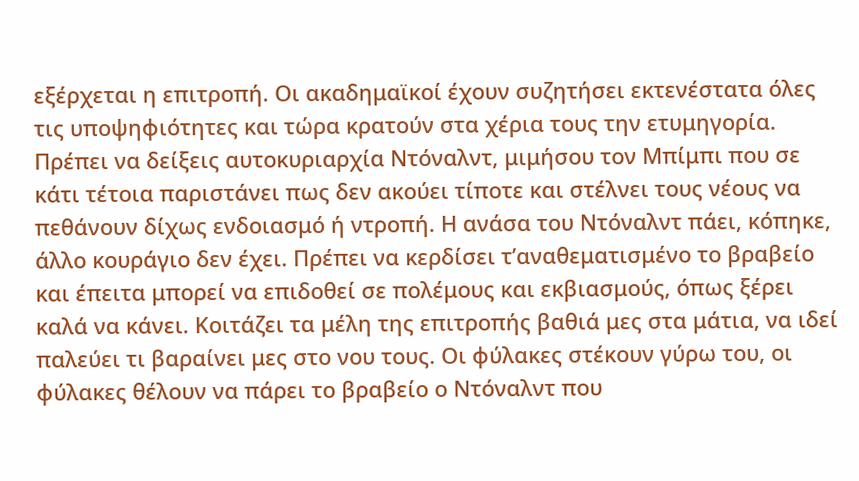εξέρχεται η επιτροπή. Οι ακαδημαϊκοί έχουν συζητήσει εκτενέστατα όλες τις υποψηφιότητες και τώρα κρατούν στα χέρια τους την ετυμηγορία. Πρέπει να δείξεις αυτοκυριαρχία Ντόναλντ, μιμήσου τον Μπίμπι που σε κάτι τέτοια παριστάνει πως δεν ακούει τίποτε και στέλνει τους νέους να πεθάνουν δίχως ενδοιασμό ή ντροπή. Η ανάσα του Ντόναλντ πάει, κόπηκε, άλλο κουράγιο δεν έχει. Πρέπει να κερδίσει τ’αναθεματισμένο το βραβείο και έπειτα μπορεί να επιδοθεί σε πολέμους και εκβιασμούς, όπως ξέρει καλά να κάνει. Κοιτάζει τα μέλη της επιτροπής βαθιά μες στα μάτια, να ιδεί παλεύει τι βαραίνει μες στο νου τους. Οι φύλακες στέκουν γύρω του, οι φύλακες θέλουν να πάρει το βραβείο ο Ντόναλντ που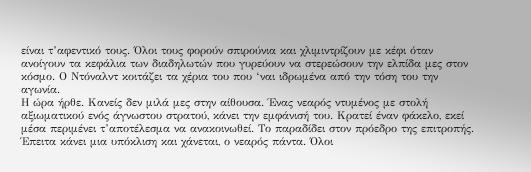είναι τ’αφεντικό τους. Όλοι τους φορούν σπιρούνια και χλιμιντρίζουν με κέφι όταν ανοίγουν τα κεφάλια των διαδηλωτών που γυρεύουν να στερεώσουν την ελπίδα μες στον κόσμο. Ο Ντόναλντ κοιτάζει τα χέρια του που ‘ναι ιδρωμένα από την τόση του την αγωνία.
Η ώρα ήρθε. Κανείς δεν μιλά μες στην αίθουσα. Ένας νεαρός ντυμένος με στολή αξιωματικού ενός άγνωστου στρατού, κάνει την εμφάνισή του. Κρατεί έναν φάκελο, εκεί μέσα περιμένει τ’αποτέλεσμα να ανακοινωθεί. Το παραδίδει στον πρόεδρο της επιτροπής. Έπειτα κάνει μια υπόκλιση και χάνεται, ο νεαρός πάντα. Όλοι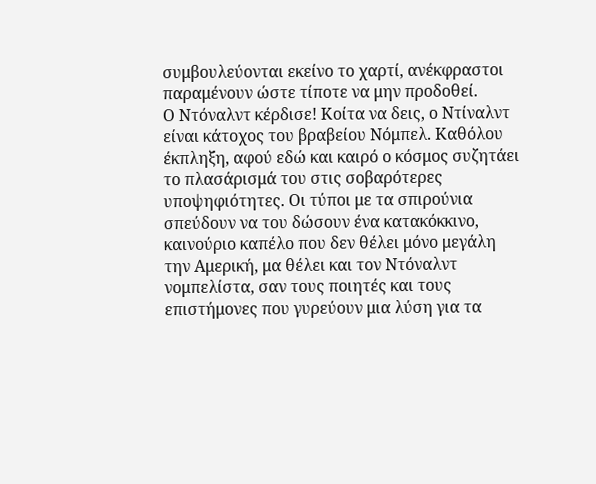συμβουλεύονται εκείνο το χαρτί, ανέκφραστοι παραμένουν ώστε τίποτε να μην προδοθεί.
Ο Ντόναλντ κέρδισε! Κοίτα να δεις, ο Ντίναλντ είναι κάτοχος του βραβείου Νόμπελ. Καθόλου έκπληξη, αφού εδώ και καιρό ο κόσμος συζητάει το πλασάρισμά του στις σοβαρότερες υποψηφιότητες. Οι τύποι με τα σπιρούνια σπεύδουν να του δώσουν ένα κατακόκκινο, καινούριο καπέλο που δεν θέλει μόνο μεγάλη την Αμερική, μα θέλει και τον Ντόναλντ νομπελίστα, σαν τους ποιητές και τους επιστήμονες που γυρεύουν μια λύση για τα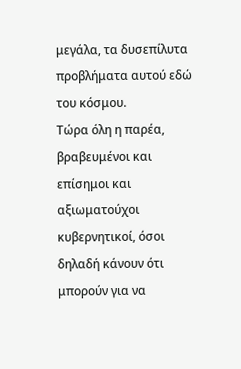μεγάλα, τα δυσεπίλυτα προβλήματα αυτού εδώ του κόσμου.
Τώρα όλη η παρέα, βραβευμένοι και επίσημοι και αξιωματούχοι κυβερνητικοί, όσοι δηλαδή κάνουν ότι μπορούν για να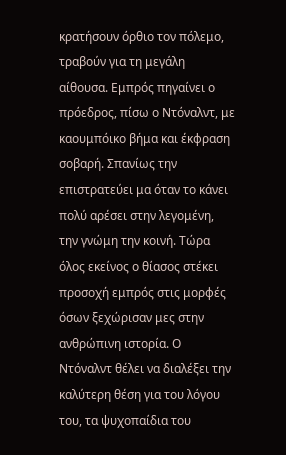κρατήσουν όρθιο τον πόλεμο, τραβούν για τη μεγάλη αίθουσα. Εμπρός πηγαίνει ο πρόεδρος, πίσω ο Ντόναλντ, με καουμπόικο βήμα και έκφραση σοβαρή. Σπανίως την επιστρατεύει μα όταν το κάνει πολύ αρέσει στην λεγομένη, την γνώμη την κοινή. Τώρα όλος εκείνος ο θίασος στέκει προσοχή εμπρός στις μορφές όσων ξεχώρισαν μες στην ανθρώπινη ιστορία. Ο Ντόναλντ θέλει να διαλέξει την καλύτερη θέση για του λόγου του, τα ψυχοπαίδια του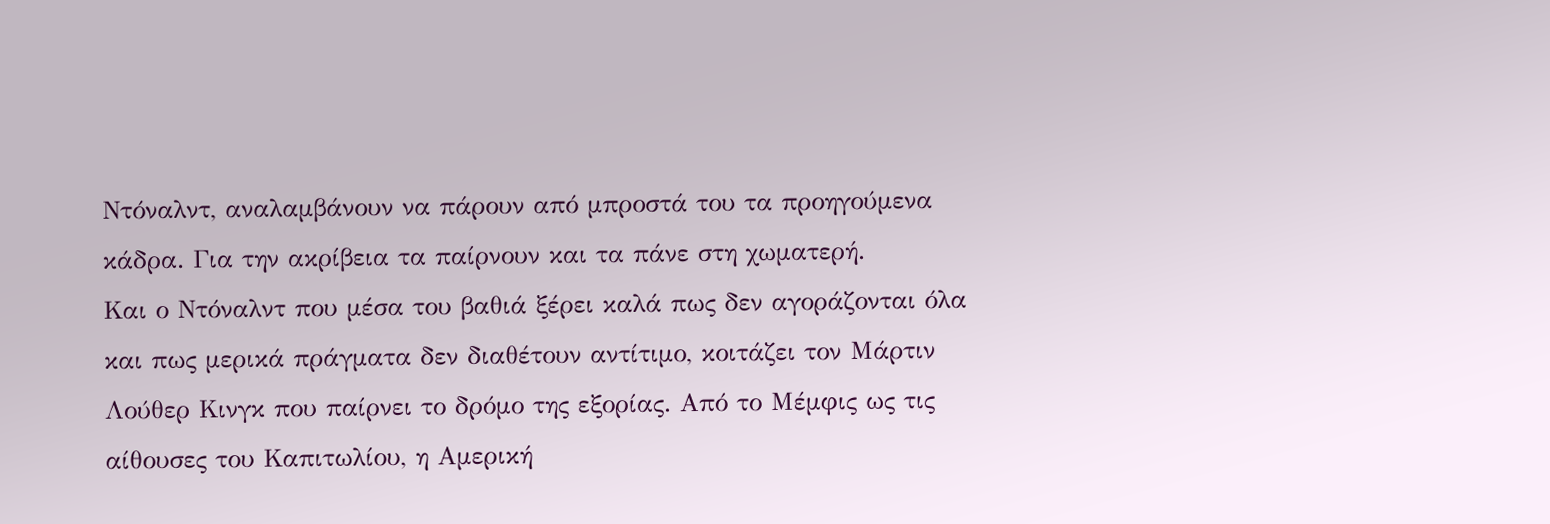Ντόναλντ, αναλαμβάνουν να πάρουν από μπροστά του τα προηγούμενα κάδρα. Για την ακρίβεια τα παίρνουν και τα πάνε στη χωματερή.
Και ο Ντόναλντ που μέσα του βαθιά ξέρει καλά πως δεν αγοράζονται όλα και πως μερικά πράγματα δεν διαθέτουν αντίτιμο, κοιτάζει τον Μάρτιν Λούθερ Κινγκ που παίρνει το δρόμο της εξορίας. Από το Μέμφις ως τις αίθουσες του Καπιτωλίου, η Αμερική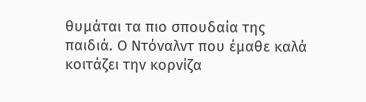θυμάται τα πιο σπουδαία της παιδιά. Ο Ντόναλντ που έμαθε καλά κοιτάζει την κορνίζα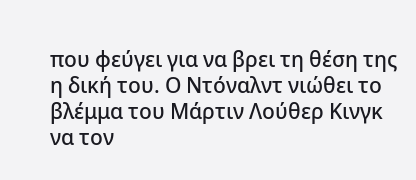που φεύγει για να βρει τη θέση της η δική του. Ο Ντόναλντ νιώθει το βλέμμα του Μάρτιν Λούθερ Κινγκ να τον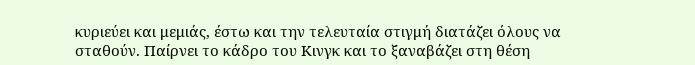κυριεύει και μεμιάς, έστω και την τελευταία στιγμή διατάζει όλους να σταθούν. Παίρνει το κάδρο του Κινγκ και το ξαναβάζει στη θέση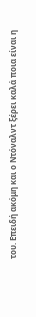του. Επειδή ακόμη και ο Ντόναλντ ξέρει καλά ποια είναι η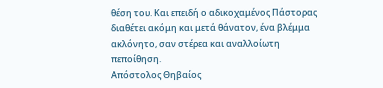θέση του. Και επειδή ο αδικοχαμένος Πάστορας διαθέτει ακόμη και μετά θάνατον, ένα βλέμμα ακλόνητο, σαν στέρεα και αναλλοίωτη πεποίθηση.
Απόστολος Θηβαίος